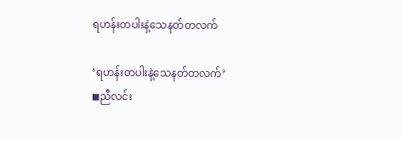ရဟန်းတပါးနဲ့သေနတ်တလက်

‘ရဟန်းတပါးနဲ့သေနတ်တလက်’
◼ညီလင်း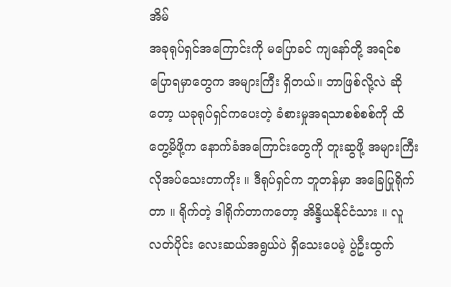အိမ်
အခုရုပ်ရှင်အကြောင်းကို မပြောခင် ကျနော်တို့ အရင်စပြောရမှာ‌တွေက အများကြီး ရှိတယ်။ ဘာဖြစ်လို့လဲ ဆိုတော့ ယခုရုပ်ရှင်ကပေးတဲ့ ခံစားမှုအရသာစစ်စစ်ကို ထိတွေ့မိဖို့က နောက်ခံအကြောင်းတွေကို တူးဆွဖို့ အများကြီး လိုအပ်သေးတာကိုး ။ ဒီရုပ်ရှင်က ဘူတန်မှာ အခြေပြုရိုက်တာ ။ ရိုက်တဲ့ ဒါရိုက်တာကတော့ အိန္ဒိယနိုင်ငံသား ။ လူလတ်ပိုင်း လေးဆယ်အရွယ်ပဲ ရှိသေးပေမဲ့ ပွဲဦးထွက်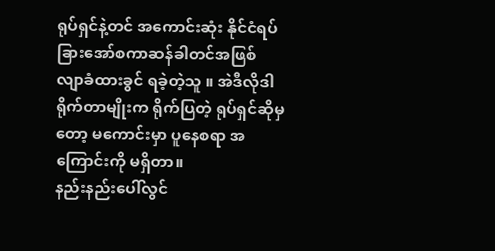ရုပ်ရှင်နဲ့တင် အကောင်းဆုံး နိုင်ငံရပ်ခြားအော်စကာဆန်ခါတင်အဖြစ် လျာခံထားခွင် ရခဲ့တဲ့သူ ။ အဲဒီလိုဒါရိုက်တာမျိုးက ရိုက်ပြတဲ့ ရုပ်ရှင်ဆိုမှတော့ မကောင်းမှာ ပူနေစရာ အကြောင်းကို မရှိတာ။
နည်းနည်းပေါ်လွင်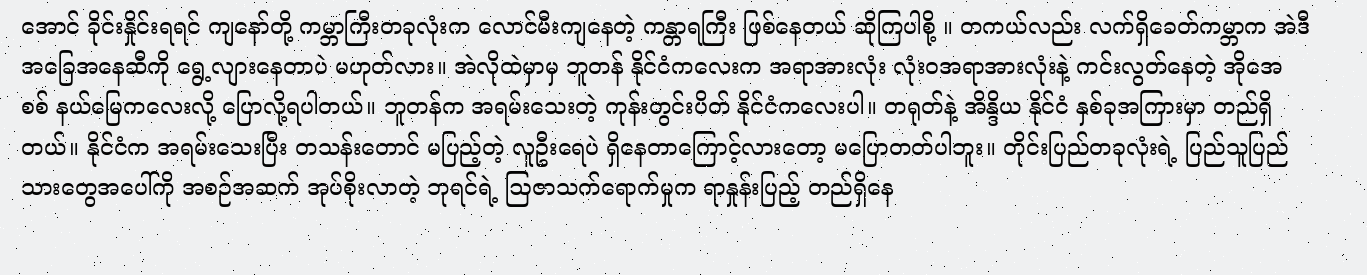အောင် ခိုင်းနှိုင်းရရင် ကျနော်တို့ ကမ္ဘာကြီးတခုလုံးက လောင်မီးကျနေတဲ့ ကန္တာရကြီး ဖြစ်နေတယ် ဆိုကြပါစို့ ။ တကယ်လည်း လက်ရှိခေတ်ကမ္ဘာက အဲဒီအခြေအနေဆီကို ရွေ့လျားနေတာပဲ မဟုတ်လား။ အဲလိုထဲမှာမှ ဘူတန် နိုင်ငံကလေးက အရာအားလုံး လုံးဝအရာအားလုံးနဲ့ ကင်းလွတ်နေတဲ့ အိုအေစစ် နယ်မြေကလေးလို့ ပြောလို့ရပါတယ်။ ဘူတန်က အရမ်းသေးတဲ့ ကုန်းတွင်းပိတ် နိုင်ငံကလေးပါ။ တရုတ်နဲ့ အိန္ဒိယ နိုင်ငံ နှစ်ခုအကြားမှာ တည်ရှိတယ်။ နိုင်ငံက အရမ်းသေးပြီး တသန်းတောင် မပြည့်တဲ့ လူဦးရေပဲ ရှိနေတာကြောင့်လားတော့ မပြောတတ်ပါဘူး။ တိုင်းပြည်တခုလုံးရဲ့ ပြည်သူပြည်သားတွေအပေါ်ကို အစဉ်အဆက် အုပ်စိုးလာတဲ့ ဘုရင်ရဲ့ ဩဇာသက်ရောက်မှုက ရာနှုန်းပြည့် တည်ရှိနေ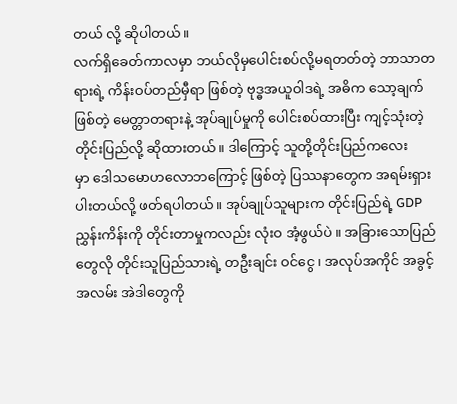တယ် လို့ ဆိုပါတယ်။
လက်ရှိခေတ်ကာလမှာ ဘယ်လိုမှပေါင်းစပ်လို့မရတတ်တဲ့ ဘာသာတရားရဲ့ ကိန်းဝပ်တည်မှီရာ ဖြစ်တဲ့ ဗုဒ္ဓအယူဝါဒရဲ့ အဓိက သော့ချက်ဖြစ်တဲ့ မေတ္တာတရားနဲ့ အုပ်ချုပ်မှုကို ပေါင်းစပ်ထားပြီး ကျင့်သုံးတဲ့ တိုင်းပြည်လို့ ဆိုထားတယ်။ ဒါကြောင့် သူတို့တိုင်းပြည်ကလေးမှာ ‌ဒေါသမောဟလောဘကြောင့် ဖြစ်တဲ့ ပြဿနာတွေက အရမ်းရှားပါးတယ်လို့ ဖတ်ရပါတယ်။ အုပ်ချုပ်သူများက တိုင်းပြည်ရဲ့ GDP ညွှန်းကိန်းကို တိုင်းတာမှုကလည်း လုံးဝ အံ့ဖွယ်ပဲ ။ အခြားသောပြည်တွေလို တိုင်းသူပြည်သားရဲ့ တဦးချင်း ဝင်ငွေ ၊ အလုပ်အကိုင် အခွင့်အလမ်း အဲဒါတွေကို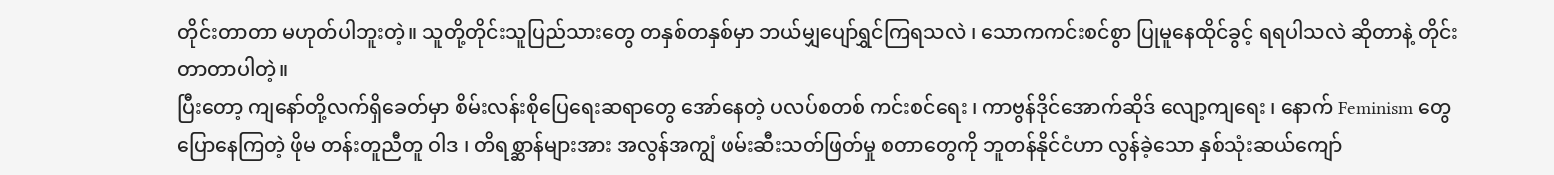တိုင်းတာတာ မဟုတ်ပါဘူးတဲ့။ သူတို့တိုင်းသူပြည်သားတွေ တနှစ်တနှစ်မှာ ဘယ်မျှပျော်ရွှင်ကြရသလဲ ၊ သောကကင်းစင်စွာ ပြုမူနေထိုင်ခွင့် ရရပါသလဲ ဆိုတာနဲ့ တိုင်းတာတာပါတဲ့။
ပြီးတော့ ကျနော်တို့လက်ရှိခေတ်မှာ စိမ်းလန်းစိုပြေရေးဆရာတွေ အော်နေတဲ့ ပလပ်စတစ် ကင်းစင်ရေး ၊ ကာဗွန်ဒိုင်အောက်ဆိုဒ် လျော့ကျရေး ၊ နောက် Feminism တွေ ပြောနေကြတဲ့ ဖိုမ တန်းတူညီတူ ဝါဒ ၊ တိရစ္ဆာန်များအား အလွန်အကျွံ ဖမ်းဆီးသတ်ဖြတ်မှု စတာတွေကို ဘူတန်နိုင်ငံဟာ လွန်ခဲ့သော နှစ်သုံးဆယ်ကျော်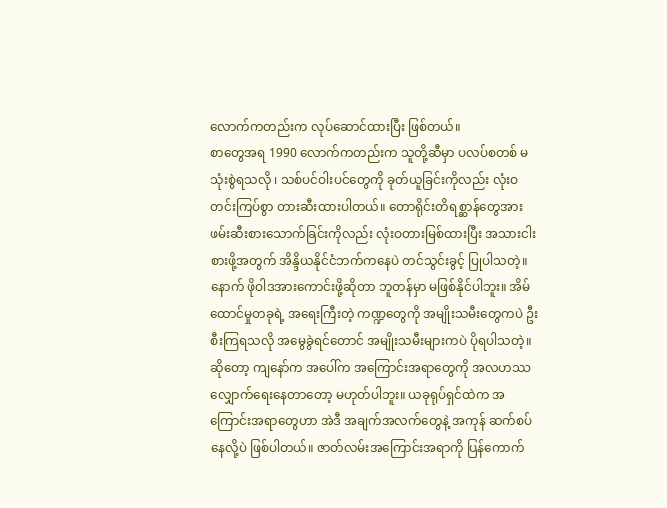လောက်ကတည်းက လုပ်ဆောင်ထားပြီး ဖြစ်တယ်။
စာတွေအရ 1990 လောက်ကတည်းက သူတို့ဆီမှာ ပလပ်စတစ် မသုံးစွဲရသလို ၊ သစ်ပင်ဝါးပင်တွေကို ခုတ်ယူခြင်းကိုလည်း လုံးဝ တင်းကြပ်စွာ တားဆီးထားပါတယ်။ တောရိုင်းတိရစ္ဆာန်တွေအား ဖမ်းဆီးစားသောက်ခြင်းကိုလည်း လုံးဝတားမြစ်ထားပြီး အသားငါးစားဖို့အတွက် အိန္ဒိယနိုင်ငံဘက်ကနေပဲ တင်သွင်းခွင့် ပြုပါသတဲ့။ နောက် ဖိုဝါဒအားကောင်းဖို့ဆိုတာ ဘူတန်မှာ မဖြစ်နိုင်ပါဘူး။ အိမ်ထောင်မှုတခုရဲ့ အရေးကြီးတဲ့ ကဏ္ဍတွေကို အမျိုးသမီးတွေကပဲ ဦးစီးကြရသလို အမွေခွဲရင်တောင် အမျိုးသမီးများကပဲ ပိုရပါသတဲ့။
ဆိုတော့ ကျနော်က အပေါ်က အကြောင်းအရာတွေကို အလဟဿ လျှောက်ရေးနေတာတော့ မဟုတ်ပါဘူး။ ယခုရုပ်ရှင်ထဲက အကြောင်းအရာတွေဟာ အဲဒီ အချက်အလက်တွေနဲ့ အကုန် ဆက်စပ်နေလို့ပဲ ဖြစ်ပါတယ်။ ဇာတ်လမ်းအကြောင်းအရာကို ပြန်ကောက်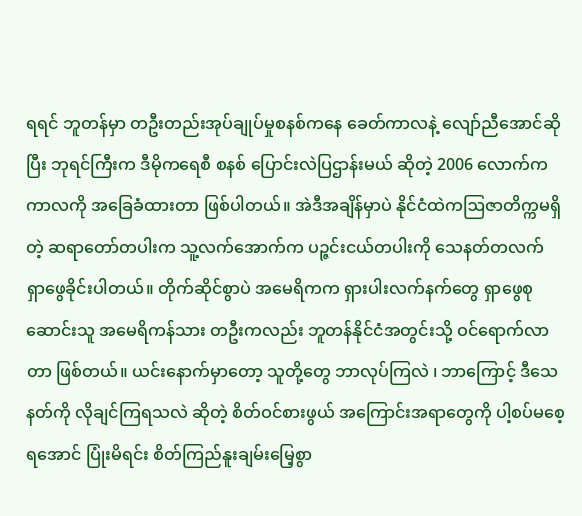ရရင် ဘူတန်မှာ တဦးတည်းအုပ်ချုပ်မှုစနစ်ကနေ ခေတ်ကာလနဲ့ လျော်ညီအောင်ဆိုပြီး ဘုရင်ကြီးက ဒီမိုကရေစီ စနစ် ပြောင်းလဲပြဌာန်းမယ် ဆိုတဲ့ 2006 လောက်က ကာလကို အခြေခံထားတာ ဖြစ်ပါတယ်။ အဲဒီအချိန်မှာပဲ နိုင်ငံထဲကဩဇာတိက္ကမရှိတဲ့ ဆရာတော်တပါးက သူ့လက်အောက်က ပဉ္ဇင်းငယ်တပါးကို သေနတ်တလက် ရှာဖွေခိုင်းပါတယ်။ တိုက်ဆိုင်စွာပဲ အမေရိကက ရှားပါးလက်နက်တွေ ရှာဖွေစုဆောင်းသူ အမေရိကန်သား တဦးကလည်း ဘူတန်နိုင်ငံအတွင်းသို့ ဝင်ရောက်လာတာ ဖြစ်တယ်။ ယင်းနောက်မှာတော့ သူတို့တွေ ဘာလုပ်ကြလဲ ၊ ဘာကြောင့် ဒီသေနတ်ကို လိုချင်ကြရသလဲ ဆိုတဲ့ စိတ်ဝင်စားဖွယ် အကြောင်းအရာတွေကို ပါ့စပ်မစေ့ရအောင် ပြုံးမိရင်း စိတ်ကြည်နူးချမ်းမြေ့စွာ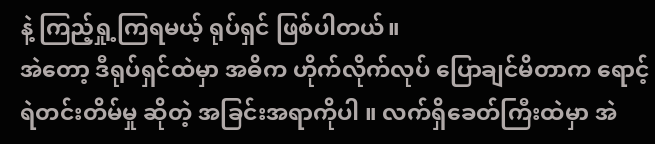နဲ့ ကြည့်ရှု့ကြရမယ့် ရုပ်ရှင် ဖြစ်ပါတယ်။
အဲတော့ ဒီရုပ်ရှင်ထဲမှာ အဓိက ဟိုက်လိုက်လုပ် ပြောချင်မိတာက ရောင့်ရဲတင်းတိမ်မှု ဆိုတဲ့ အခြင်းအရာကိုပါ ။ လက်ရှိခေတ်ကြီးထဲမှာ အဲ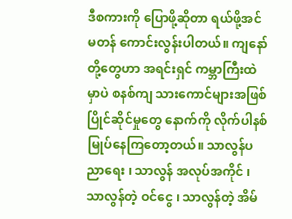ဒီစကားကို ပြောဖို့ဆိုတာ ရယ်ဖို့အင်မတန် ကောင်းလွန်းပါတယ်။ ကျနော်တို့တွေဟာ အရင်းရှင် ကမ္ဘာကြီးထဲမှာပဲ စနစ်ကျ သားကောင်များအဖြစ် ပြိုင်ဆိုင်မှုတွေ နောက်ကို လိုက်ပါနစ်မြုပ်နေကြတော့တယ်။ သာလွန်ပညာရေး ၊ သာလွန် အလုပ်အကိုင် ၊ သာလွန်တဲ့ ဝင်ငွေ ၊ သာလွန်တဲ့ အိမ်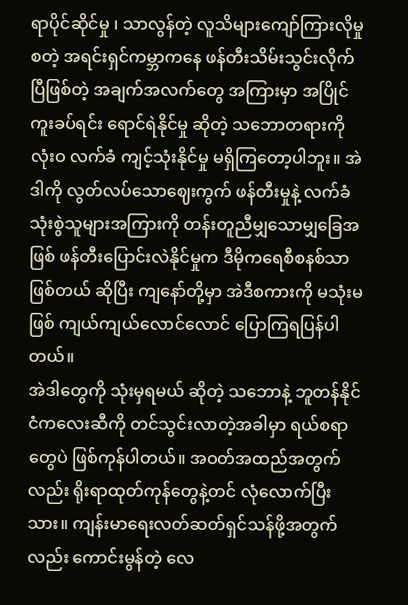ရာပိုင်ဆိုင်မှု ၊ သာလွန်တဲ့ လူသိများကျော်ကြားလိုမှု စတဲ့ အရင်းရှင်ကမ္ဘာကနေ ဖန်တီးသိမ်းသွင်းလိုက်ပြီဖြစ်တဲ့ အချက်အလက်တွေ အကြားမှာ အပြိုင်ကူးခပ်ရင်း ရောင်ရဲနိုင်မှု ဆိုတဲ့ သဘောတရားကို လုံးဝ လက်ခံ ကျင့်သုံးနိုင်မှု မရှိကြတော့ပါဘူး။ အဲဒါကို လွတ်လပ်သောဈေးကွက် ဖန်တီးမှုနဲ့ လက်ခံသုံးစွဲသူများအကြားကို တန်းတူညီမျှသောမျှခြေအဖြစ် ဖန်တီးပြောင်းလဲနိုင်မှုက ဒီမိုကရေစီစနစ်သာ ဖြစ်တယ် ဆိုပြီး ကျနော်တို့မှာ အဲဒီစကားကို မသုံးမဖြစ် ကျယ်ကျယ်လောင်လောင် ပြောကြရပြန်ပါတယ်။
အဲဒါတွေကို သုံးမှရမယ် ဆိုတဲ့ သဘောနဲ့ ဘူတန်နိုင်ငံကလေးဆီကို တင်သွင်းလာတဲ့အခါမှာ ရယ်စရာတွေပဲ ဖြစ်ကုန်ပါတယ်။ အဝတ်အထည်အတွက်လည်း ရိုးရာထုတ်ကုန်တွေနဲ့တင် လုံလောက်ပြီးသား။ ကျန်းမာရေးလတ်ဆတ်ရှင်သန်ဖို့အတွက်လည်း ကောင်းမွန်တဲ့ လေ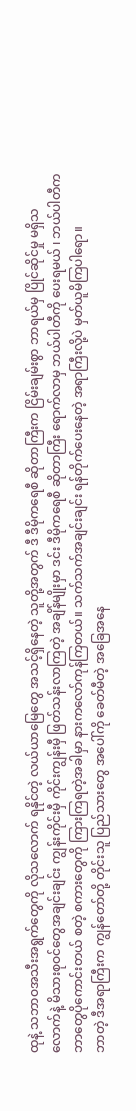ထုနဲ့ သဘာဝအသီးအရွက်တွေကို လိုသလောက် ရနိုင်တဲ့ လယ်ယာမြေတွေ အသင့်ရှိနေတဲ့ သူတို့အတွက် ဒီ ဒီမိုကရေစီ ဆိုတာကြီးက ငြိမ်းချမ်းစွာ ဘာရယ်မှ ပြိုင်ဆိုင်မှု မရှိသလောက်နဲ့ မိသားစုဝင်တွေအချင်းချင်း ကျွန်းကိုင်းမှီ ကိုင်းကျွန်းမှီ ဖြတ်သန်းလာကြတဲ့ အချိန်မျိုးမှာ ဒင်း ဒီမိုကရေစီ ဆိုတာကြီး ရောက်လာမှ ဘယ်ပါတီကို ပေးရမယ် ၊ ဘယ်ပါတီက ဘာတွေပိုကောင်းတယ် စတဲ့ စကားတွေကို ကြားကြရတဲ့အခါမှာ နားကလော်ကုန်ကြတယ်။ သက်သက်အချင်းချင်း ရန်တိုက်ပေးနေတဲ့ အရာကြီးလို့ပဲ မှတ်ယူမိကြပါရော။
ဘာတဲ့ ဒီအရာကြီးက ကျွန်တော်တို့ တိုင်းသူ ပြည်သားတွေ အပေါ်ကို ခေတ်မီတဲ့ အခြေအနေ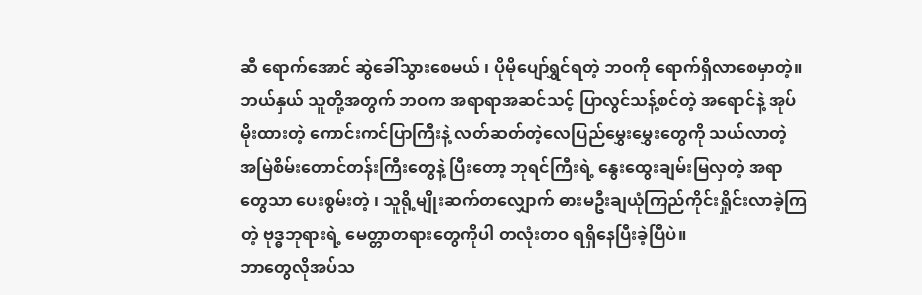ဆီ ရောက်အောင် ဆွဲခေါ်သွားစေမယ် ၊ ပိုမိုပျော်ရွှင်ရတဲ့ ဘဝကို ရောက်ရှိလာစေမှာတဲ့။ ဘယ်နှယ် သူတို့အတွက် ဘဝက အရာရာအဆင်သင့် ပြာလွင်သန့်စင်တဲ့ အရောင်နဲ့ အုပ်မိုးထားတဲ့ ကောင်းကင်ပြာကြီးနဲ့ လတ်ဆတ်တဲ့လေပြည်မွှေးမွှေးတွေကို သယ်လာတဲ့ အမြဲစိမ်းတောင်တန်းကြီးတွေနဲ့ ပြီးတော့ ဘုရင်ကြီးရဲ့ နွေးထွေးချမ်းမြလှတဲ့ အရာတွေသာ ပေးစွမ်းတဲ့ ၊ သူရို့မျိုးဆက်တလျှောက် ဓားမဦးချယုံကြည်ကိုင်းရှိုင်းလာခဲ့ကြတဲ့ ဗုဒ္ဓဘုရားရဲ့ မေတ္တာတရားတွေကိုပါ တလုံးတဝ ရရှိနေပြီးခဲ့ပြီပဲ။
ဘာတွေလိုအပ်သ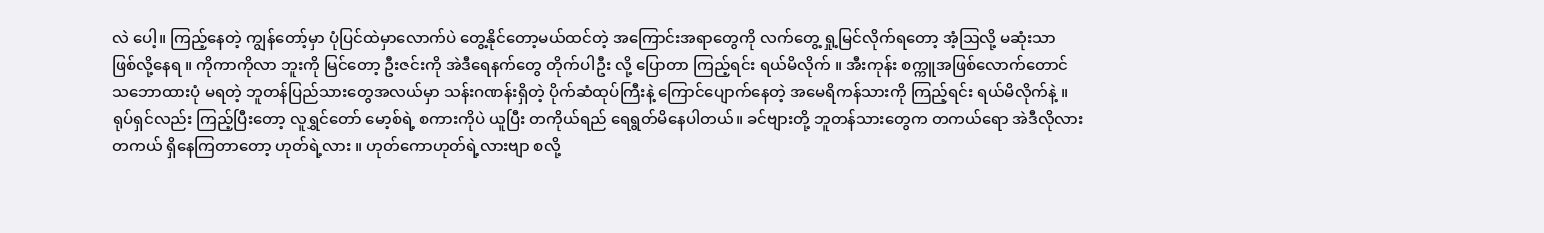လဲ ပေါ့။ ကြည့်နေတဲ့ ကျွန်တော့်မှာ ပုံပြင်ထဲမှာလောက်ပဲ တွေ့နိုင်တော့မယ်ထင်တဲ့ အကြောင်းအရာတွေကို လက်တွေ့ ရှု့မြင်လိုက်ရတော့ အံ့ဩလို့ မဆုံးသာ ဖြစ်လို့နေရ ။ ကိုကာကိုလာ ဘူးကို မြင်တော့ ဦးဇင်းကို အဲဒီရေနက်တွေ တိုက်ပါဦး လို့ ပြောတာ ကြည့်ရင်း ရယ်မိလိုက် ။ အီးကုန်း စက္ကူအဖြစ်လောက်တောင် သဘောထားပုံ မရတဲ့ ဘူတန်ပြည်သားတွေအလယ်မှာ သန်းဂဏန်းရှိတဲ့ ပိုက်ဆံထုပ်ကြီးနဲ့ ကြောင်ပျောက်နေတဲ့ အမေရိကန်သားကို ကြည့်ရင်း ရယ်မိလိုက်နဲ့ ။
ရုပ်ရှင်လည်း ကြည့်ပြီးတော့ လူရွှင်တော် မော့စ်ရဲ့ စကားကိုပဲ ယူပြီး တကိုယ်ရည် ရေရွတ်မိနေပါတယ်။ ခင်ဗျားတို့ ဘူတန်သားတွေက တကယ်ရော အဲဒီလိုလား တကယ် ရှိနေကြတာတော့ ဟုတ်ရဲ့လား ။ ဟုတ်ကောဟုတ်ရဲ့လားဗျာ စလို့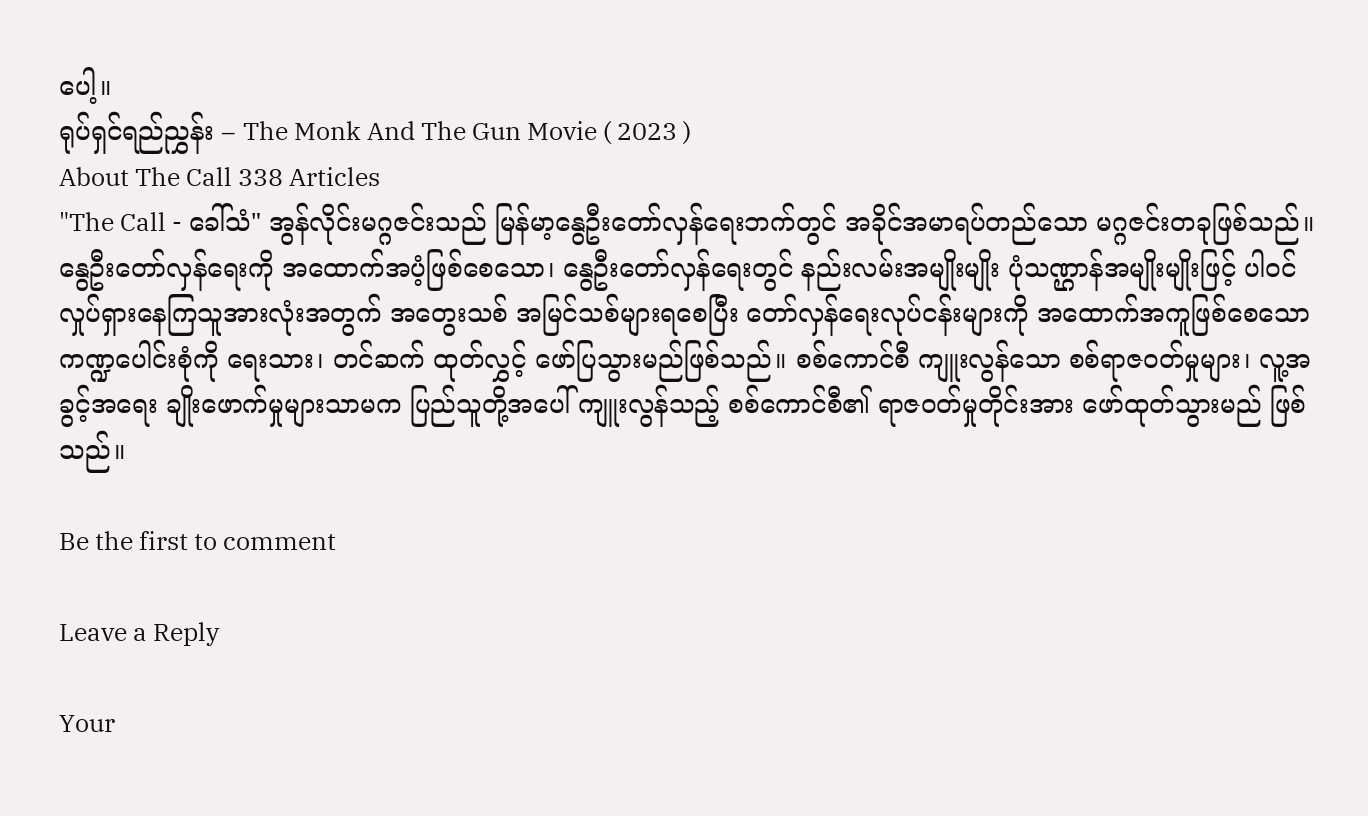ပေါ့။
ရုပ်ရှင်ရည်ညွှန်း – The Monk And The Gun Movie ( 2023 )
About The Call 338 Articles
"The Call - ခေါ်သံ" အွန်လိုင်းမဂ္ဂဇင်းသည် မြန်မာ့နွေဦးတော်လှန်ရေးဘက်တွင် အခိုင်အမာရပ်တည်သော မဂ္ဂဇင်းတခုဖြစ်သည်။ နွေဦးတော်လှန်ရေးကို အထောက်အပံ့ဖြစ်စေသော၊ နွေဦးတော်လှန်ရေးတွင် နည်းလမ်းအမျိုးမျိုး ပုံသဏ္ဌာန်အမျိုးမျိုးဖြင့် ပါဝင်လှုပ်ရှားနေကြသူအားလုံးအတွက် အတွေးသစ် အမြင်သစ်များရစေပြီး တော်လှန်ရေးလုပ်ငန်းများကို အထောက်အကူဖြစ်စေသော ကဏ္ဍပေါင်းစုံကို ရေးသား၊ တင်ဆက် ထုတ်လွှင့် ဖော်ပြသွားမည်ဖြစ်သည်။ စစ်ကောင်စီ ကျူးလွန်သော စစ်ရာဇဝတ်မှုများ၊ လူ့အခွင့်အရေး ချိုးဖောက်မှုများသာမက ပြည်သူတို့အပေါ် ကျူးလွန်သည့် စစ်ကောင်စီ၏ ရာဇဝတ်မှုတိုင်းအား ဖော်ထုတ်သွားမည် ဖြစ်သည်။

Be the first to comment

Leave a Reply

Your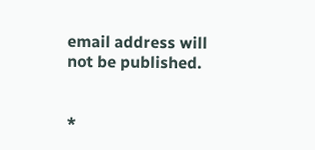email address will not be published.


*